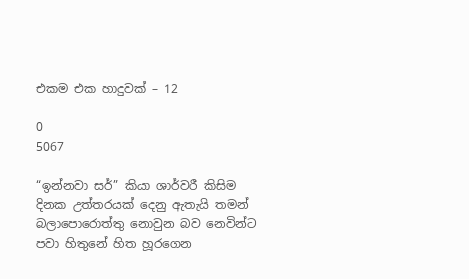එකම එක හාදුවක් – 12

0
5067

“ඉන්නවා සර්” කියා ශාර්වරී කිසිම දිනක උත්තරයක් දෙනු ඇතැයි තමන් බලාපොරොත්තු නොවුන බව නෙවින්ට පවා හිතුනේ හිත හූරගෙන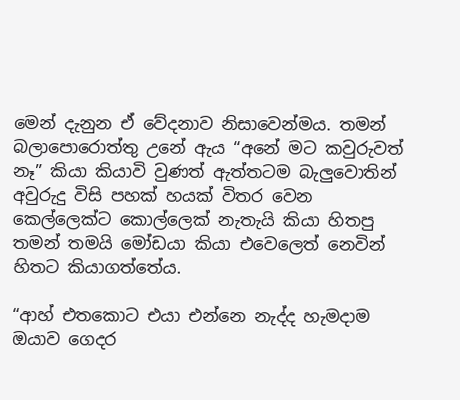මෙන් දැනුන ඒ වේදනාව නිසාවෙන්මය. තමන් බලාපොරොත්තු උනේ ඇය “අනේ මට කවුරුවත් නෑ” කියා කියාවි වුණත් ඇත්තටම බැලුවොතින් අවුරුදු විසි පහක් හයක් විතර වෙන කෙල්ලෙක්ට කොල්ලෙක් නැතැයි කියා හිතපු තමන් තමයි මෝඩයා කියා එවෙලෙත් නෙවින් හිතට කියාගත්තේය.

“ආහ් එතකොට එයා එන්නෙ නැද්ද හැමදාම ඔයාව ගෙදර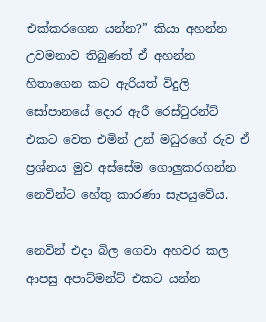එක්කරගෙන යන්න?” කියා අහන්න උවමනාව තිබුණත් ඒ අහන්න හිතාගෙන කට ඇරියත් විදුලි සෝපානයේ දොර ඇරී රෙස්ටුරන්ට් එකට වෙත එමින් උන් මධුරගේ රුව ඒ ප්‍රශ්නය මුව අස්සේම ගොලුකරගන්න නෙවින්ට හේතු කාරණා සැපයුවේය.

නෙවින් එදා බිල ගෙවා අහවර කල ආපසු අපාට්මන්ට් එකට යන්න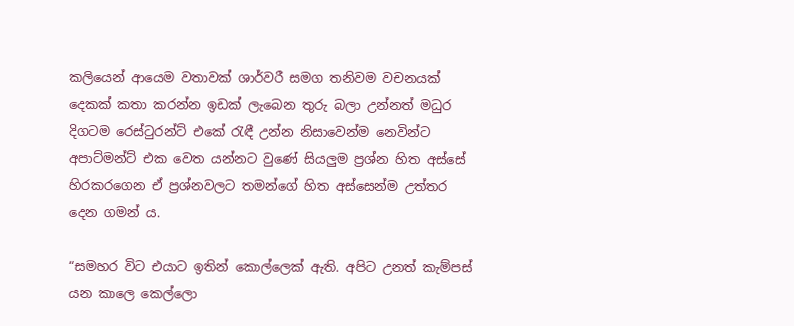කලියෙන් ආයෙම වතාවක් ශාර්වරී සමග තනිවම වචනයක් දෙකක් කතා කරන්න ඉඩක් ලැබෙන තුරු බලා උන්නත් මධුර දිගටම රෙස්ටුරන්ට් එකේ රැඳී උන්න නිසාවෙන්ම නෙවින්ට අපාට්මන්ට් එක වෙත යන්නට වුණේ සියලුම ප්‍රශ්න හිත අස්සේ හිරකරගෙන ඒ ප්‍රශ්නවලට තමන්ගේ හිත අස්සෙන්ම උත්තර දෙන ගමන් ය.

“සමහර විට එයාට ඉතින් කොල්ලෙක් ඇති. අපිට උනත් කැම්පස් යන කාලෙ කෙල්ලො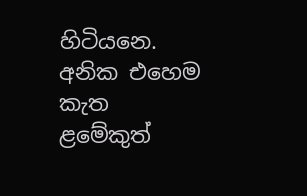හිටියනෙ. අනික එහෙම කැත ළමේකුත්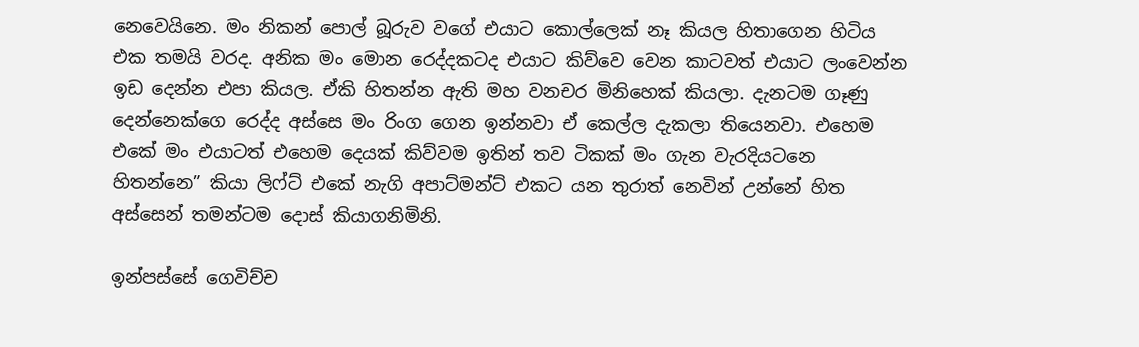නෙවෙයිනෙ. මං නිකන් පොල් බූරුව වගේ එයාට කොල්ලෙක් නෑ කියල හිතාගෙන හිටිය එක තමයි වරද. අනික මං මොන රෙද්දකටද එයාට කිව්වෙ වෙන කාටවත් එයාට ලංවෙන්න ඉඩ දෙන්න එපා කියල. ඒකි හිතන්න ඇති මහ වනචර මිනිහෙක් කියලා. දැනටම ගෑණු දෙන්නෙක්ගෙ රෙද්ද අස්සෙ මං රිංග ගෙන ඉන්නවා ඒ කෙල්ල දැකලා තියෙනවා. එහෙම එකේ මං එයාටත් එහෙම දෙයක් කිව්වම ඉතින් තව ටිකක් මං ගැන වැරදියටනෙ හිතන්නෙ” කියා ලිෆ්ට් එකේ නැගි අපාට්මන්ට් එකට යන තුරාත් නෙවින් උන්නේ හිත අස්සෙන් තමන්ටම දොස් කියාගනිමිනි.

ඉන්පස්සේ ගෙවිච්ච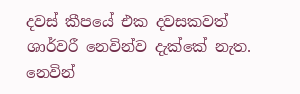දවස් කීපයේ එක දවසකවත් ශාර්වරී නෙවින්ව දැක්කේ නැත. නෙවින්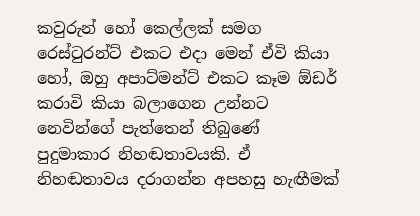කවුරුන් හෝ කෙල්ලක් සමග රෙස්ටුරන්ට් එකට එදා මෙන් ඒවි කියා හෝ, ඔහු අපාට්මන්ට් එකට කෑම ඕඩර් කරාවි කියා බලාගෙන උන්නට නෙවින්ගේ පැත්තෙන් තිබුණේ පුදුමාකාර නිහඬතාවයකි. ඒ නිහඬතාවය දරාගන්න අපහසු හැඟීමක්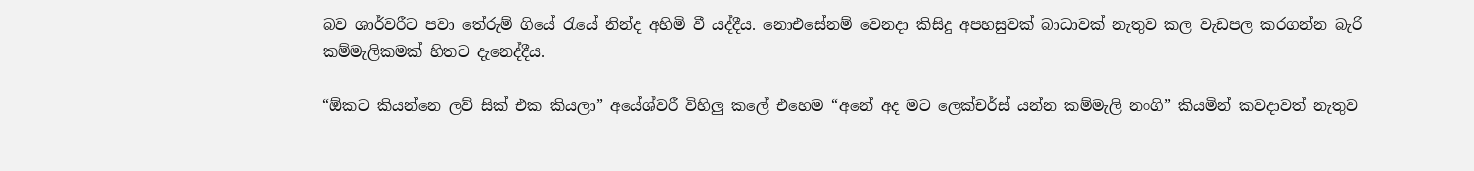බව ශාර්වරීට පවා තේරුම් ගියේ රැයේ නින්ද අහිමි වී යද්දීය. නොඑසේනම් වෙනදා කිසිදු අපහසුවක් බාධාවක් නැතුව කල වැඩපල කරගන්න බැරි කම්මැලිකමක් හිතට දැනෙද්දීය.

“ඕකට කියන්නෙ ලව් සික් එක කියලා” අයේශ්වරී විහිලු කලේ එහෙම “අනේ අද මට ලෙක්චර්ස් යන්න කම්මැලි නංගි” කියමින් කවදාවත් නැතුව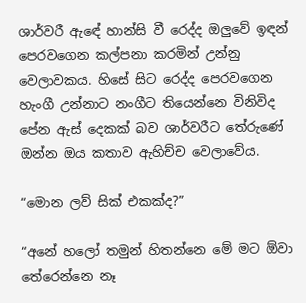ශාර්වරී ඇඳේ හාන්සි වී රෙද්ද ඔලුවේ ඉඳන් පෙරවගෙන කල්පනා කරමින් උන්නු වෙලාවකය. හිසේ සිට රෙද්ද පෙරවගෙන හැංගී උන්නාට නංගීට තියෙන්නෙ විනිවිද පේන ඇස් දෙකක් බව ශාර්වරීට තේරුණේ ඔන්න ඔය කතාව ඇහිච්ච වෙලාවේය.

“මොන ලව් සික් එකක්ද?”

“අනේ හලෝ තමුන් හිතන්නෙ මේ මට ඕවා තේරෙන්නෙ නෑ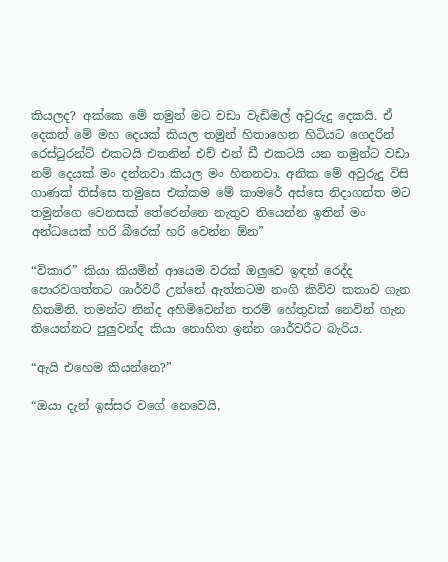කියලද? අක්කෙ මේ තමුන් මට වඩා වැඩිමල් අවුරුදු දෙකයි. ඒ දෙකත් මේ මහ දෙයක් කියල තමුන් හිතාගෙන හිටියට ගෙදරින් රෙස්ටුරන්ට් එකටයි එතනින් එච් එන් ඩී එකටයි යන තමුන්ට වඩා නම් දෙයක් මං දන්නවා කියල මං හිතනවා. අනික මේ අවුරුදු විසි ගාණක් තිස්සෙ තමුසෙ එක්කම මේ කාමරේ අස්සෙ නිදාගත්ත මට තමුන්ගෙ වෙනසක් තේරෙන්නෙ නැතුව තියෙන්න ඉතින් මං අන්ධයෙක් හරි බීරෙක් හරි වෙන්න ඕන”

“විකාර” කියා කියමින් ආයෙම වරක් ඔලුවෙ ඉඳන් රෙද්ද පොරවගත්තට ශාර්වරී උන්නේ ඇත්තටම නංගි කිව්ව කතාව ගැන හිතමිනි. තමන්ට නින්ද අහිමිවෙන්න තරම් හේතුවක් නෙවින් ගැන තියෙන්නට පුලුවන්ද කියා නොහිත ඉන්න ශාර්වරීට බැරිය.

“ඇයි එහෙම කියන්නෙ?”

“ඔයා දැන් ඉස්සර වගේ නෙවෙයි,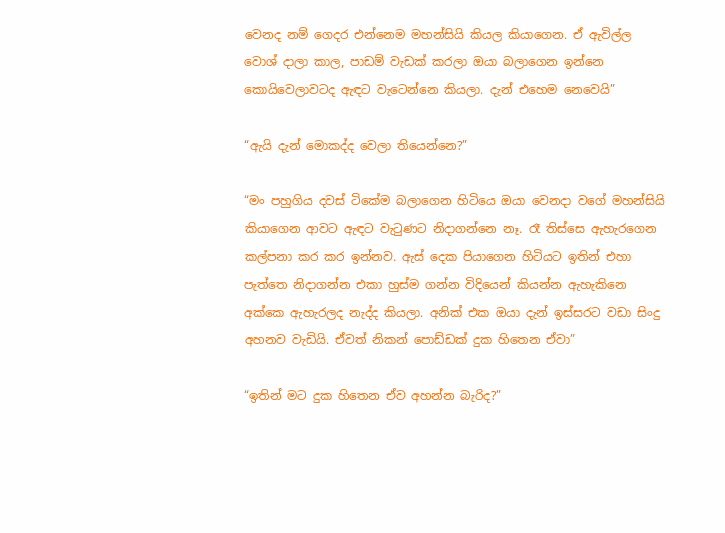වෙනද නම් ගෙදර එන්නෙම මහන්සියි කියල කියාගෙන. ඒ ඇවිල්ල වොශ් දාලා කාල, පාඩම් වැඩක් කරලා ඔයා බලාගෙන ඉන්නෙ කොයිවෙලාවටද ඇඳට වැටෙන්නෙ කියලා. දැන් එහෙම නෙවෙයි”

“ඇයි දැන් මොකද්ද වෙලා තියෙන්නෙ?”

“මං පහුගිය දවස් ටිකේම බලාගෙන හිටියෙ ඔයා වෙනදා වගේ මහන්සියි කියාගෙන ආවට ඇඳට වැටුණට නිදාගන්නෙ නෑ. රෑ තිස්සෙ ඇහැරගෙන කල්පනා කර කර ඉන්නව. ඇස් දෙක පියාගෙන හිටියට ඉතින් එහා පැත්තෙ නිදාගන්න එකා හුස්ම ගන්න විදියෙන් කියන්න ඇහැකිනෙ අක්කෙ ඇහැරලද නැද්ද කියලා. අනික් එක ඔයා දැන් ඉස්සරට වඩා සිංදු අහනව වැඩියි. ඒවත් නිකන් පොඩ්ඩක් දුක හිතෙන ඒවා”

“ඉතින් මට දුක හිතෙන ඒව අහන්න බැරිද?”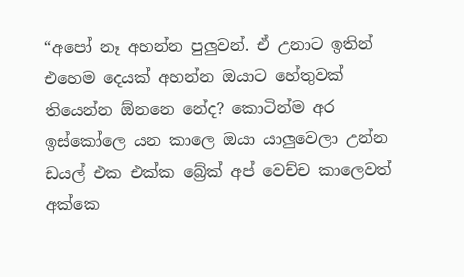“අපෝ නෑ අහන්න පුලුවන්. ඒ උනාට ඉතින් එහෙම දෙයක් අහන්න ඔයාට හේතුවක් තියෙන්න ඕනනෙ නේද? කොටින්ම අර ඉස්කෝලෙ යන කාලෙ ඔයා යාලුවෙලා උන්න ඩයල් එක එක්ක බ්‍රේක් අප් වෙච්ච කාලෙවත් අක්කෙ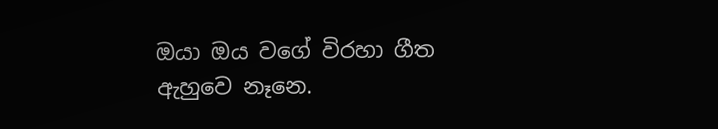ඔයා ඔය වගේ විරහා ගීත ඇහුවෙ නෑනෙ.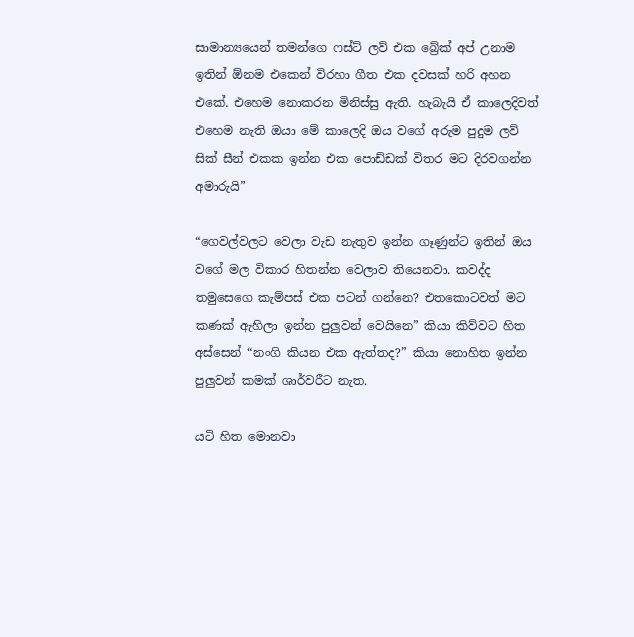සාමාන්‍යයෙන් තමන්ගෙ ෆස්ට් ලව් එක බ්‍රේක් අප් උනාම ඉතින් ඕනම එකෙන් විරහා ගීත එක දවසක් හරි අහන එකේ. එහෙම නොකරන මිනිස්සු ඇති. හැබැයි ඒ කාලෙදිවත් එහෙම නැති ඔයා මේ කාලෙදි ඔය වගේ අරුම පුදුම ලව් සික් සීන් එකක ඉන්න එක පොඩ්ඩක් විතර මට දිරවගන්න අමාරුයි”

“ගෙවල්වලට වෙලා වැඩ නැතුව ඉන්න ගෑණුන්ට ඉතින් ඔය වගේ මල විකාර හිතන්න වෙලාව තියෙනවා. කවද්ද තමුසෙගෙ කැම්පස් එක පටන් ගන්නෙ? එතකොටවත් මට කණක් ඇහිලා ඉන්න පුලුවන් වෙයිනෙ” කියා කිව්වට හිත අස්සෙන් “නංගි කියන එක ඇත්තද?” කියා නොහිත ඉන්න පුලුවන් කමක් ශාර්වරීට නැත.

යටි හිත මොනවා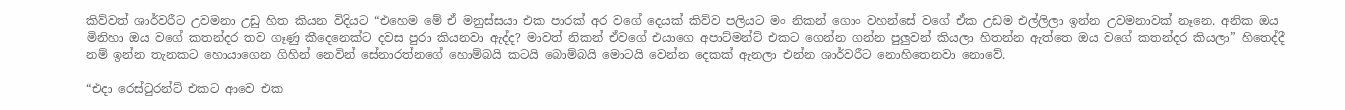කිව්වත් ශාර්වරීට උවමනා උඩු හිත කියන විදියට “එහෙම මේ ඒ මනුස්සයා එක පාරක් අර වගේ දෙයක් කිව්ව පලියට මං නිකන් ගොං වහන්සේ වගේ ඒක උඩම එල්ලිලා ඉන්න උවමනාවක් නෑනෙ. අනික ඔය මිනිහා ඔය වගේ කතන්දර තව ගෑණු කීදෙනෙක්ට දවස පුරා කියනවා ඇද්ද? මාවත් නිකන් ඒවගේ එයාගෙ අපාට්මන්ට් එකට ගෙන්න ගන්න පුලුවන් කියලා හිතන්න ඇත්තෙ ඔය වගේ කතන්දර කියලා” හිතෙද්දී නම් ඉන්න තැනකට හොයාගෙන ගිහින් නෙවින් සේනාරත්නගේ හොම්බයි කටයි බොම්බයි මොටයි වෙන්න දෙකක් ඇනලා එන්න ශාර්වරීට නොහිතෙනවා නොවේ.

“එදා රෙස්ටුරන්ට් එකට ආවෙ එක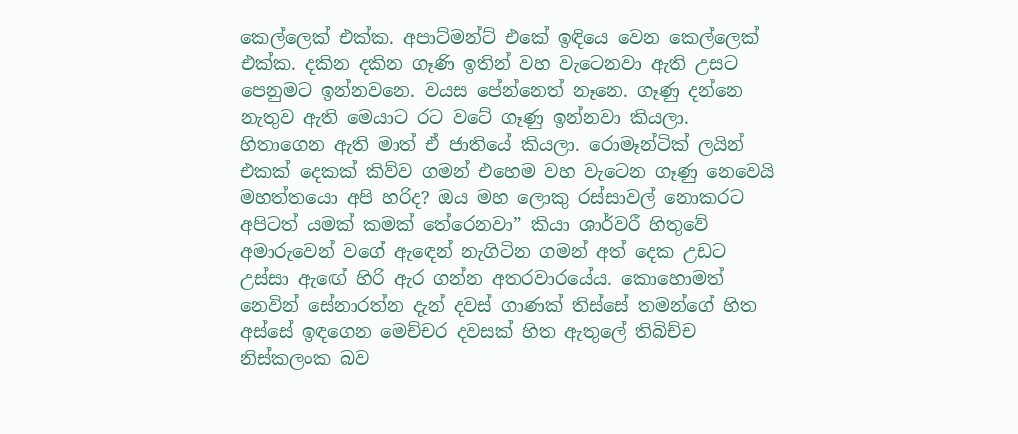කෙල්ලෙක් එක්ක. අපාට්මන්ට් එකේ ඉඳියෙ වෙන කෙල්ලෙක් එක්ක. දකින දකින ගෑණි ඉතින් වහ වැටෙනවා ඇති උසට පෙනුමට ඉන්නවනෙ. වයස පේන්නෙත් නෑනෙ. ගෑණු දන්නෙ නැතුව ඇති මෙයාට රට වටේ ගෑණු ඉන්නවා කියලා. හිතාගෙන ඇති මාත් ඒ ජාතියේ කියලා. රොමෑන්ටික් ලයින් එකක් දෙකක් කිව්ව ගමන් එහෙම වහ වැටෙන ගෑණු නෙවෙයි මහත්තයො අපි හරිද? ඔය මහ ලොකු රස්සාවල් නොකරට අපිටත් යමක් කමක් තේරෙනවා” කියා ශාර්වරී හිතුවේ අමාරුවෙන් වගේ ඇඳෙන් නැගිටින ගමන් අත් දෙක උඩට උස්සා ඇඟේ හිරි ඇර ගන්න අතරවාරයේය. කොහොමත් නෙවින් සේනාරත්න දැන් දවස් ගාණක් තිස්සේ තමන්ගේ හිත අස්සේ ඉඳගෙන මෙච්චර දවසක් හිත ඇතුලේ තිබිච්ච නිස්කලංක බව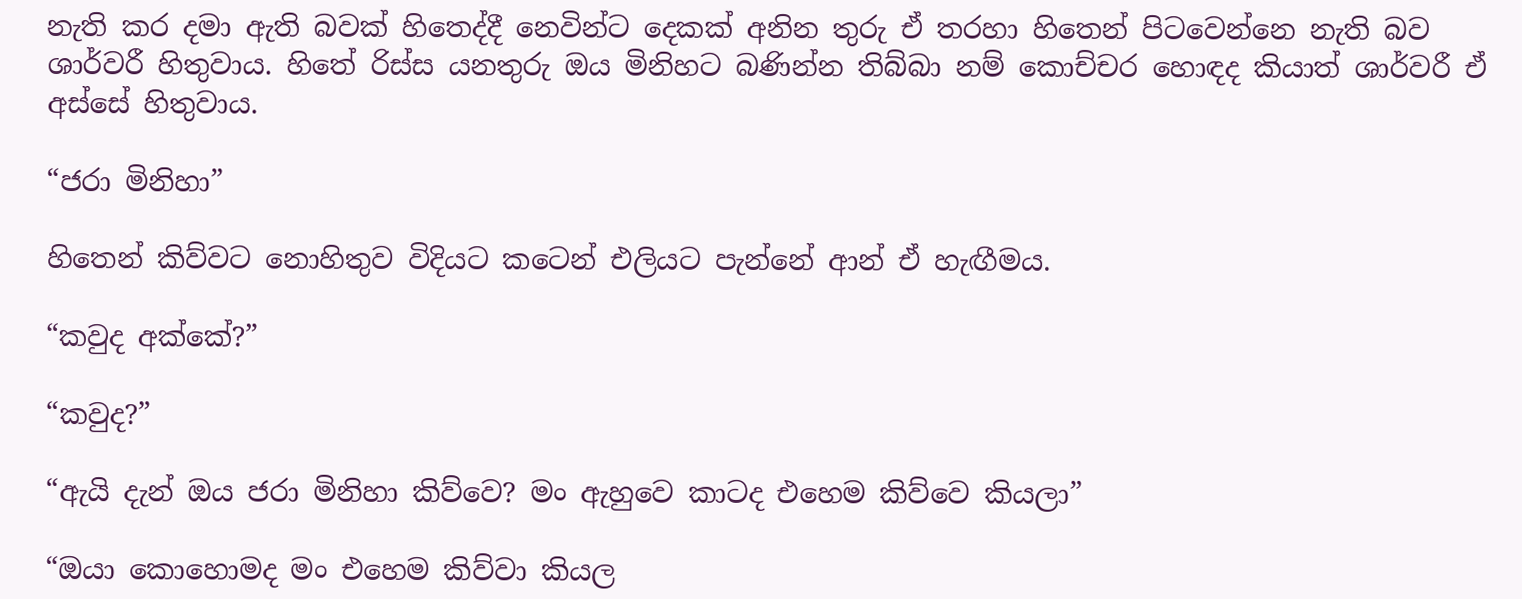නැති කර දමා ඇති බවක් හිතෙද්දී නෙවින්ට දෙකක් අනින තුරු ඒ තරහා හිතෙන් පිටවෙන්නෙ නැති බව ශාර්වරී හිතුවාය. හිතේ රිස්ස යනතුරු ඔය මිනිහට බණින්න තිබ්බා නම් කොච්චර හොඳද කියාත් ශාර්වරී ඒ අස්සේ හිතුවාය.

“ජරා මිනිහා”

හිතෙන් කිව්වට නොහිතුව විදියට කටෙන් එලියට පැන්නේ ආන් ඒ හැඟීමය.

“කවුද අක්කේ?”

“කවුද?”

“ඇයි දැන් ඔය ජරා මිනිහා කිව්වෙ? මං ඇහුවෙ කාටද එහෙම කිව්වෙ කියලා”

“ඔයා කොහොමද මං එහෙම කිව්වා කියල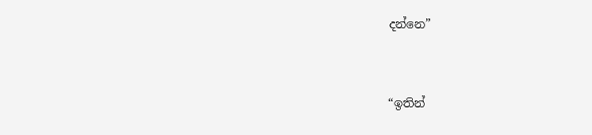දන්නෙ”


“ඉතින්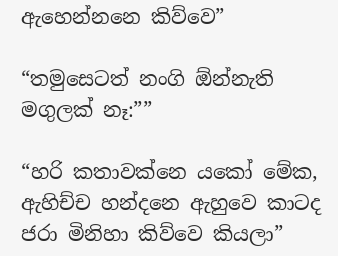ඇහෙන්නනෙ කිව්වෙ”

“තමුසෙටත් නංගි ඕන්නැති මගුලක් නෑ:””

“හරි කතාවක්නෙ යකෝ මේක, ඇහිච්ච හන්දනෙ ඇහුවෙ කාටද ජරා මිනිහා කිව්වෙ කියලා”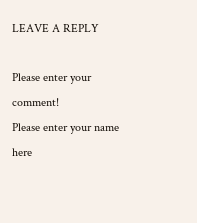LEAVE A REPLY

Please enter your comment!
Please enter your name here